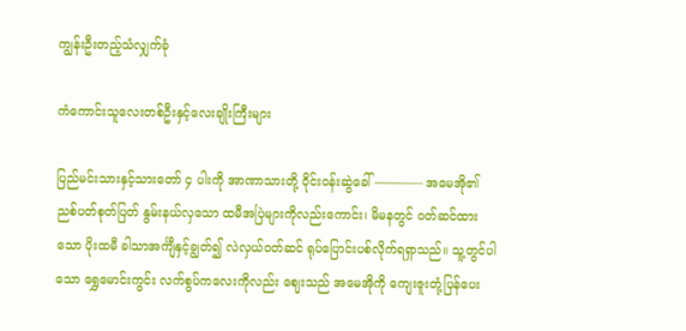ကျွန်းဦးတည့်သံလျှက်ခုံ

ကံကောင်းသူလေးတစ်ဦးနှင့်လေးချိုးကြီးများ

ပြည်မင်းသားနှင့်သားတော် ၄ ပါးကို အာဏာသားတို့ ဝိုင်းဝန်းဆွဲခေါ် ———— အမေအို၏ ညစ်ပတ်စုတ်ပြတ် နွမ်းနယ်လှသော ထမီအပြဲများကိုလည်းကောင်း၊ မိမနတွင် ဝတ်ဆင်ထားသော ပိုးထမီ ခါသာအင်္ကျီနှင့်ချွတ်၍ လဲလှယ်ဝတ်ဆင် ရုပ်ပြောင်းပစ်လိုက်ရရှာသည်။ သူ့တွင်ပါသော ရွှေမောင်းကွင်း လက်စွပ်ကလေးကိုလည်း ဈေးသည် အမေအိုကို ကျေးဇူးတုံ့ပြန်ပေး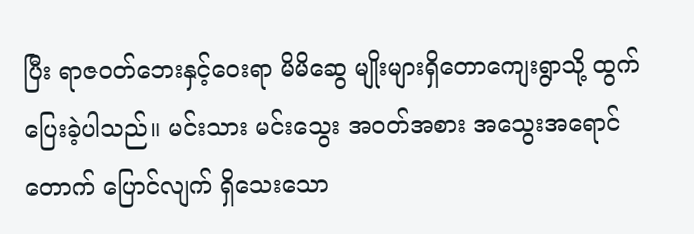ပြီး ရာဇဝတ်ဘေးနှင့်ဝေးရာ မိမိဆွေ မျိုးများရှိတောကျေးရွာသို့ ထွက်ပြေးခဲ့ပါသည်။ မင်းသား မင်းသွေး အဝတ်အစား အသွေးအရောင် တောက် ပြောင်လျက် ရှိသေးသော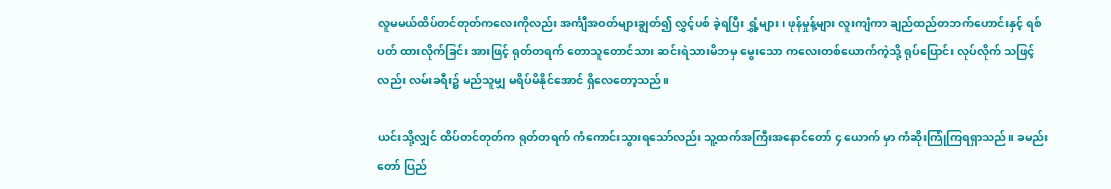လူမမယ်ထိပ်တင်တုတ်ကလေးကိုလည်း အင်္ကျီအဝတ်များချွတ်၍ လွှင့်ပစ် ခဲ့ရပြီး ရွှံ့များ၊ ဖုန်မှုန့်များ လူးကျံကာ ချည်ထည်တဘက်ဟောင်းနှင့် ရစ်ပတ် ထားလိုက်ခြင်း အားဖြင့် ရုတ်တရက် တောသူတောင်သား ဆင်းရဲသားမိဘမှ မွေးသော ကလေးတစ်ယောက်ကဲ့သို့ ရုပ်ပြောင်း လုပ်လိုက် သဖြင့်လည်း လမ်းခရီး၌ မည်သူမျှ မရိပ်မိနိုင်အောင် ရှိလေတော့သည်။

ယင်းသို့လျှင် ထိပ်တင်တုတ်က ရုတ်တရက် ကံကောင်းသွားရသော်လည်း သူ့ထက်အကြီးအနောင်တော် ၄ ယောက် မှာ ကံဆိုးကြုံကြရရှာသည်။ ခမည်းတော် ပြည်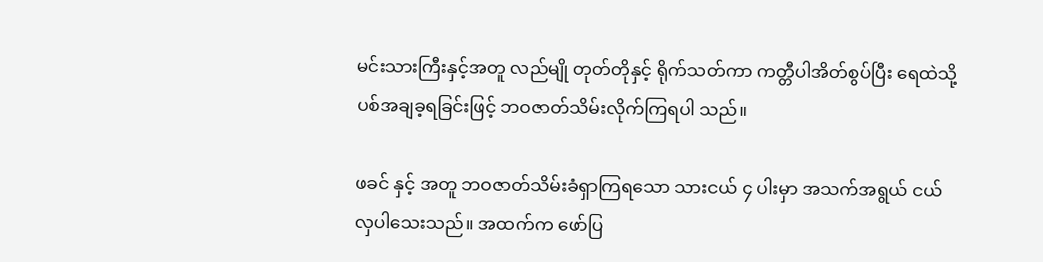မင်းသားကြီးနှင့်အတူ လည်မျို တုတ်တိုနှင့် ရိုက်သတ်ကာ ကတ္တီပါအိတ်စွပ်ပြီး ရေထဲသို့ ပစ်အချခ့ရခြင်းဖြင့် ဘဝဇာတ်သိမ်းလိုက်ကြရပါ သည်။

ဖခင် နှင့် အတူ ဘဝဇာတ်သိမ်းခံရှာကြရသော သားငယ် ၄ ပါးမှာ အသက်အရွယ် ငယ်လှပါသေးသည်။ အထက်က ဖော်ပြ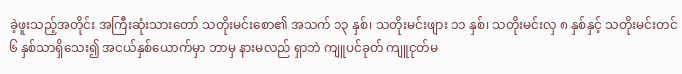ခဲ့ဖူးသည့်အတိုင်း အကြီးဆုံးသားတော် သတိုးမင်းစော၏ အသက် ၁၃ နှစ်၊ သတိုးမင်းဖျား ၁၁ နှစ်၊ သတိုးမင်းလှ ၈ နှစ်နှင့် သတိုးမင်းတင် ၆ နှစ်သာရှိသေး၍ အငယ်နှစ်ယောက်မှာ ဘာမှ နားမလည် ရှာဘဲ ကျူပင်ခုတ် ကျူငုတ်မ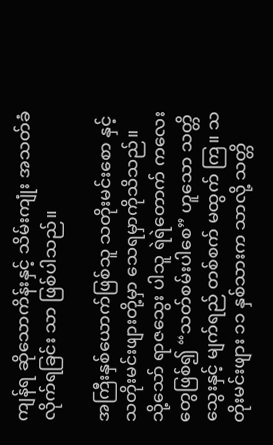ကျန်ရ ဆိုသောကိန်းနှင့် သိမ်းကျုံး အသတ်ခံ လိုက်ရခြင်း သာ ဖြစ်ပါသည်။

အကြီးနှစ်ယောက်ဖြစ်သူ သတိုးမင်းစော နှင့် သတိုးမင်းဖျားတို့မှာ သေရမှာကိုသိသည်။ သို့သော် ရာဇသွေး ပါသူ ရဲရဲတောက် ကလေးတွေဖြစ်၍ “သတ်စမ်းပါစေ” ဟူသော သတ္တိသွေးနှင့် မျက်ရည် တစ်စက် မထွက် ကြ။ သတိုးမင်းဖျား ၁၁ နှစ်သားက သာလို့ သတ္တိ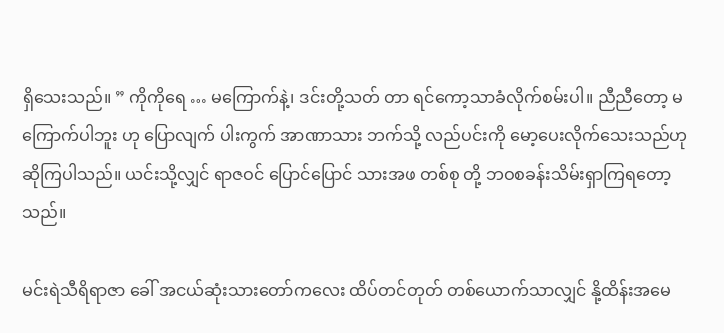ရှိသေးသည်။ ” ကိုကိုရေ … မကြောက်နဲ့၊ ဒင်းတို့သတ် တာ ရင်ကော့သာခံလိုက်စမ်းပါ။ ညီညီတော့ မကြောက်ပါဘူး ဟု ပြောလျက် ပါးကွက် အာဏာသား ဘက်သို့ လည်ပင်းကို မော့ပေးလိုက်သေးသည်ဟုဆိုကြပါသည်။ ယင်းသို့လျှင် ရာဇဝင် ပြောင်ပြောင် သားအဖ တစ်စု တို့ ဘဝစခန်းသိမ်းရှာကြရတော့သည်။

မင်းရဲသီရိရာဇာ ခေါ် အငယ်ဆုံးသားတော်ကလေး ထိပ်တင်တုတ် တစ်ယောက်သာလျှင် နို့ထိန်းအမေ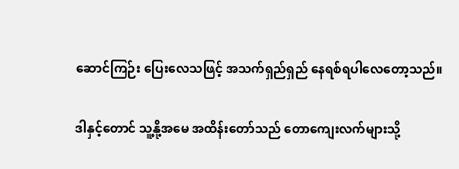ဆောင်ကြဉ်း ပြေးလေသဖြင့် အသက်ရှည်ရှည် နေရစ်ရပါလေတော့သည်။

ဒါနှင့်တောင် သူ့နို့အမေ အထိန်းတော်သည် တောကျေးလက်များသို့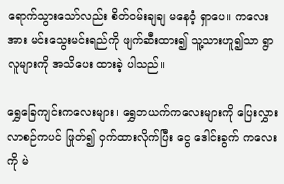ရောက်သွားသော်လည်း စိတ်ဝမ်းချချ မနေဝံ့ ရှာပေ။ ကလေးအား မင်းသွေးမင်းရည်ကို ဖျက်ဆီးထား၍ သူ့သားဟူ၍သာ ရွာလူများကို အသိပေး ထားခဲ့ ပါသည်။

ရွှေခြေကျင်းကလေးများ၊ ရွှေဘယက်ကလေးများကို ပြေးလွှားလာစဉ်ကပင် ဖြုတ်၍ ဝှက်ထားလိုက်ပြီး ငွေ ဒေါင်းခွက် ကလေး ကို မဲ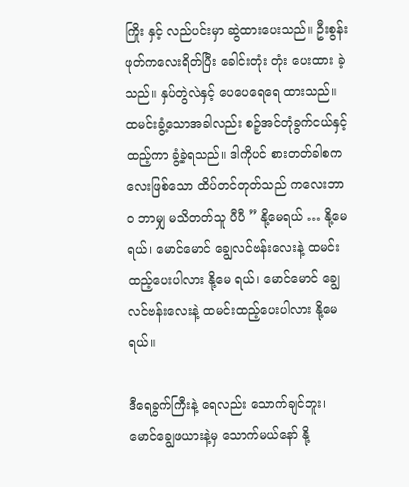ကြိုး နှင့် လည်ပင်းမှာ ဆွဲထားပေးသည်။ ဦးစွန်းဖုတ်ကလေးရိတ်ပြီး ခေါင်းတုံး တုံး ပေးထား ခဲ့သည်။ နှပ်တွဲလဲနှင့် ပေပေရေရေ ထားသည်။ ထမင်းခွံ့သောအခါလည်း စဉ့်အင်တုံခွက်ငယ်နှင့် ထည့်ကာ ခွံ့ခဲ့ရသည်။ ဒါကိုပင် စားတတ်ခါစကလေးဖြစ်သော ထိပ်တင်တုတ်သည် ကလေးဘာ၀ ဘာမျှ မသိတတ်သူ ပီပီ ” နို့မေရယ် … နို့မေရယ်၊ မောင်မောင် ချွေလင်ဗန်းလေးနဲ့ ထမင်းထည့်ပေးပါလား နို့မေ ရယ်၊ မောင်မောင် ချွေလင်ဗန်းလေးနဲ့ ထမင်းထည့်ပေးပါလား နို့မေရယ်။

ဒီရေခွက်ကြီးနဲ့ ရေလည်း သောက်ချင်ဘူး၊ မောင်ချွေဖယားနဲ့မှ သောက်မယ်နော် နို့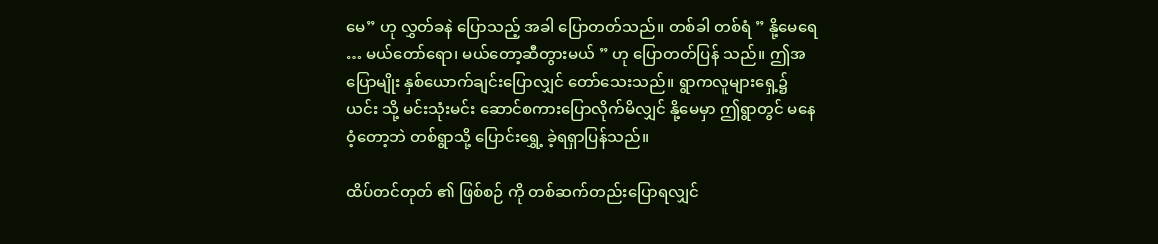မေ” ဟု လွှတ်ခနဲ ပြောသည့် အခါ ပြောတတ်သည်။ တစ်ခါ တစ်ရံ ” နို့မေရေ … မယ်တော်ရော၊ မယ်တော့ဆီတွားမယ် ” ဟု ပြောတတ်ပြန် သည်။ ဤအပြောမျိုး နှစ်ယောက်ချင်းပြောလျှင် တော်သေးသည်။ ရွာကလူများရှေ့၌ ယင်း သို့ မင်းသုံးမင်း ဆောင်စကားပြောလိုက်မိလျှင် နို့မေမှာ ဤရွာတွင် မနေဝံ့တော့ဘဲ တစ်ရွာသို့ ပြောင်းရွှေ့ ခဲ့ရရှာပြန်သည်။

ထိပ်တင်တုတ် ၏ ဖြစ်စဉ် ကို တစ်ဆက်တည်းပြောရလျှင်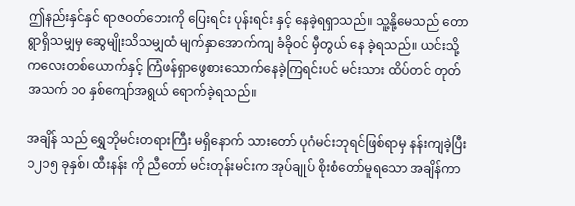ဤနည်းနှင်နှင် ရာဇဝတ်ဘေးကို ပြေးရင်း ပုန်းရင်း နှင့် နေခဲ့ရရှာသည်။ သူ့နို့မေသည် တောရွာရှိသမျှမှ ဆွေမျိုးသိသမျှထံ မျက်နှာအောက်ကျ ခံခိုဝင် မှီတွယ် နေ ခဲ့ရသည်။ ယင်းသို့ ကလေးတစ်ယောက်နှင့် ကြံဖန်ရှာဖွေစားသောက်နေခဲ့ကြရင်းပင် မင်းသား ထိပ်တင် တုတ် အသက် ၁၀ နှစ်ကျော်အရွယ် ရောက်ခဲ့ရသည်။

အချိန် သည် ရွှေဘိုမင်းတရားကြီး မရှိနောက် သားတော် ပုဂံမင်းဘုရင်ဖြစ်ရာမှ နန်းကျခဲ့ပြီး ၁၂၁၅ ခုနှစ်၊ ထီးနန်း ကို ညီတော် မင်းတုန်းမင်းက အုပ်ချုပ် စိုးစံတော်မူရသော အချိန်ကာ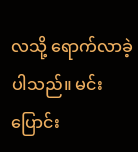လသို့ ရောက်လာခဲ့ပါသည်။ မင်းပြောင်း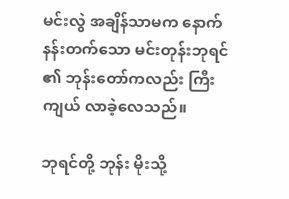မင်းလွဲ အချိန်သာမက နောက်နန်းတက်သော မင်းတုန်းဘုရင် ၏ ဘုန်းတော်ကလည်း ကြီးကျယ် လာခဲ့လေသည်။

ဘုရင်တို့ ဘုန်း မိုးသို့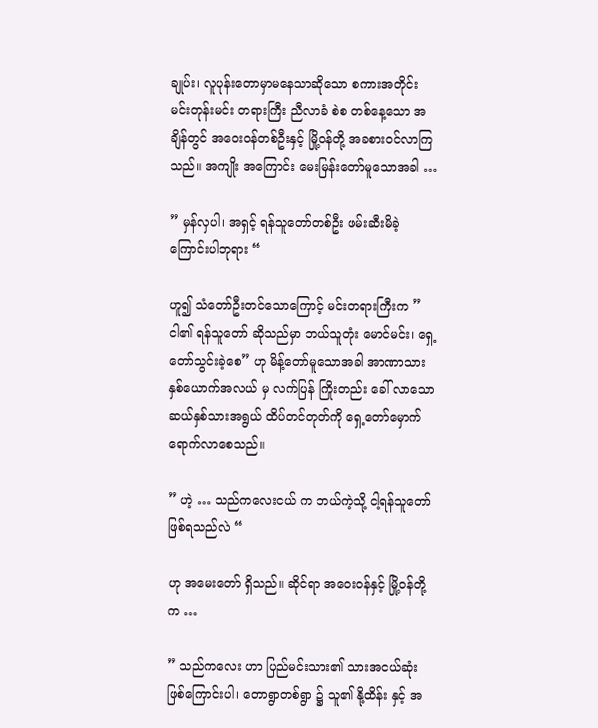ချုပ်း၊ လူပုန်းတောမှာမနေသာဆိုသော စကားအတိုင်း မင်းတုန်းမင်း တရားကြီး ညီလာခံ စဲစ တစ်နေ့သော အချိန်တွင် အဝေး၀န်တစ်ဦးနှင့် မြို့ဝန်တို့ အခစားဝင်လာကြသည်။ အကျိုး အကြောင်း မေးမြန်းတော်မူသောအခါ …

” မှန်လှပါ၊ အရှင့် ရန်သူတော်တစ်ဦး ဖမ်းဆီးမိခဲ့ကြောင်းပါဘုရား “

ဟူ၍ သံတော်ဦးတင်သောကြောင့် မင်းတရားကြီးက ” ငါ၏ ရန်သူတော် ဆိုသည်မှာ ဘယ်သူတုံး မောင်မင်း၊ ရှေ့တော်သွင်းခဲ့စေ” ဟု မိန့်တော်မူသောအခါ အာဏာသားနှစ်ယောက်အလယ် မှ လက်ပြန် ကြိုးတည်း ခေါ် လာသော ဆယ်နှစ်သားအရွယ် ထိပ်တင်တုတ်ကို ရှေ့တော်မှောက် ရောက်လာစေသည်။

” ဟဲ့ … သည်ကလေးငယ် က ဘယ်ကဲ့သို့ ငါ့ရန်သူတော် ဖြစ်ရသည်လဲ “

ဟု အမေးတော် ရှိသည်။ ဆိုင်ရာ အဝေး၀န်နှင့် မြို့ဝန်တို့က …

” သည်ကလေး ဟာ ပြည်မင်းသား၏ သားအငယ်ဆုံး ဖြစ်ကြောင်းပါ၊ တောရွာတစ်ရွာ ၌ သူ၏ နို့ထိန်း နှင့် အ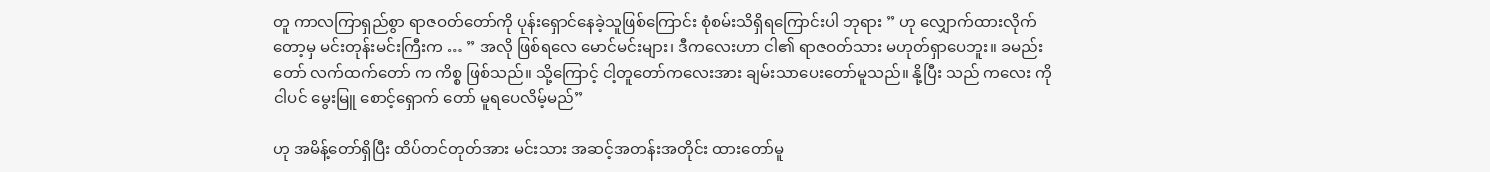တူ ကာလကြာရှည်စွာ ရာဇဝတ်တော်ကို ပုန်းရှောင်နေခဲ့သူဖြစ်ကြောင်း စုံစမ်းသိရှိရကြောင်းပါ ဘုရား ” ဟု လျှောက်ထားလိုက်တော့မှ မင်းတုန်းမင်းကြီးက … ” အလို ဖြစ်ရလေ မောင်မင်းများ၊ ဒီကလေးဟာ ငါ၏ ရာဇဝတ်သား မဟုတ်ရှာပေဘူး။ ခမည်းတော် လက်ထက်တော် က ကိစ္စ ဖြစ်သည်။ သို့ကြောင့် ငါ့တူတော်ကလေးအား ချမ်းသာပေးတော်မူသည်။ နို့ပြီး သည် ကလေး ကို ငါပင် မွေးမြူ စောင့်ရှောက် တော် မူရပေလိမ့်မည်”

ဟု အမိန့်တော်ရှိပြီး ထိပ်တင်တုတ်အား မင်းသား အဆင့်အတန်းအတိုင်း ထားတော်မူ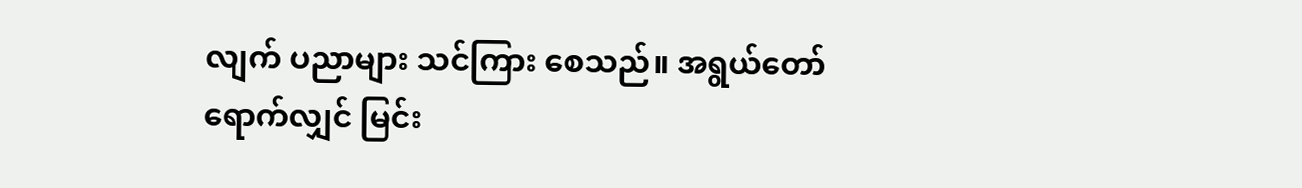လျက် ပညာများ သင်ကြား စေသည်။ အရွယ်တော်ရောက်လျှင် မြင်း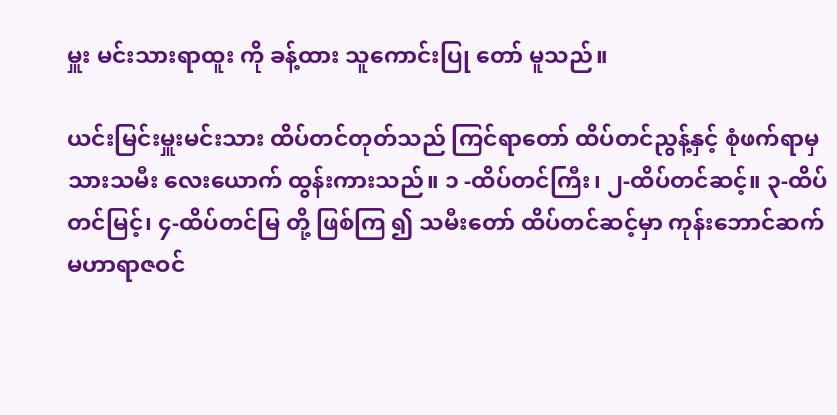မှူး မင်းသားရာထူး ကို ခန့်ထား သူကောင်းပြု တော် မူသည်။

ယင်းမြင်းမှူးမင်းသား ထိပ်တင်တုတ်သည် ကြင်ရာတော် ထိပ်တင်ညွန့်နှင့် စုံဖက်ရာမှ သားသမီး လေးယောက် ထွန်းကားသည်။ ၁ -ထိပ်တင်ကြီး၊ ၂-ထိပ်တင်ဆင့်။ ၃-ထိပ်တင်မြင့်၊ ၄-ထိပ်တင်မြ တို့ ဖြစ်ကြ ၍ သမီးတော် ထိပ်တင်ဆင့်မှာ ကုန်းဘောင်ဆက် မဟာရာဇဝင်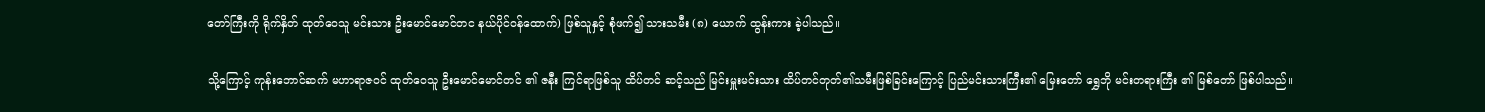တော်ကြီးကို ရိုက်နှိတ် ထုတ်ဝေသူ မင်းသား ဦးမောင်မောင်တင နယ်ပိုင်ဝန်ထောက်) ဖြစ်သူနှင့် စုံဖက်၍ သားသမီး (၈) ယောက် ထွန်းကား ခဲ့ပါသည်။

သို့ကြောင့် ကုန်းဘောင်ဆက် မဟာရာဇဝင် ထုတ်ဝေသူ ဦးမောင်မောင်တင် ၏ ဇနီး ကြင်ရာဖြစ်သူ ထိပ်တင် ဆင့်သည် မြင်းမှူးမင်းသား ထိပ်တင်တုတ်၏သမီးဖြစ်ခြင်းကြောင့် ပြည်မင်းသားကြီး၏ မြေးတော် ရွှေဘို မင်းတရားကြီး ၏ မြစ်တော် ဖြစ်ပါသည်။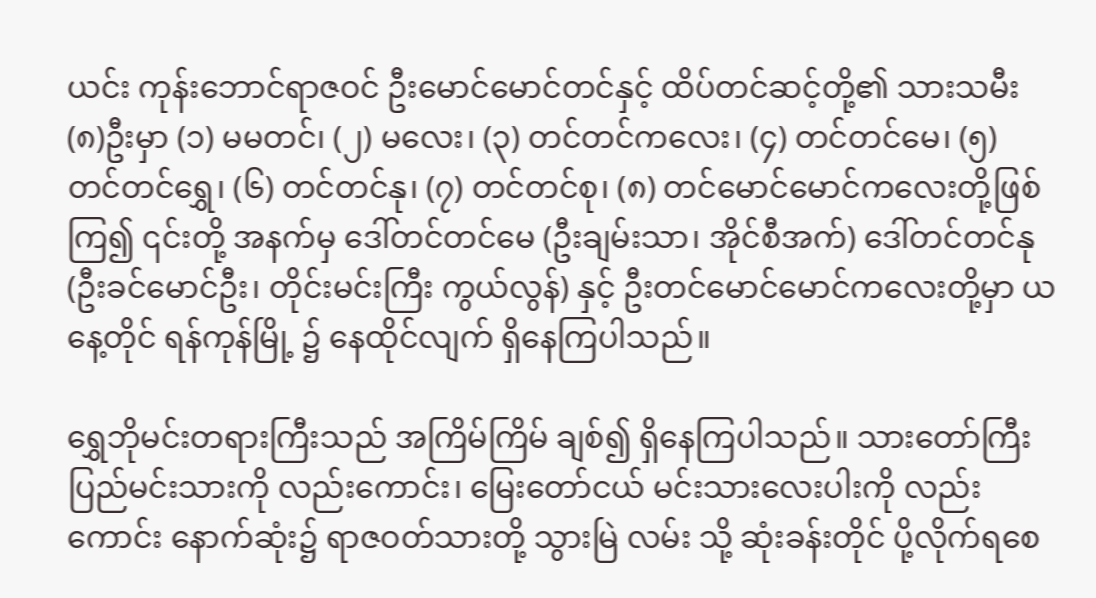ယင်း ကုန်းဘောင်ရာဇဝင် ဦးမောင်မောင်တင်နှင့် ထိပ်တင်ဆင့်တို့၏ သားသမီး (၈)ဦးမှာ (၁) မမတင်၊ (၂) မလေး၊ (၃) တင်တင်ကလေး၊ (၄) တင်တင်မေ၊ (၅) တင်တင်ရွှေ၊ (၆) တင်တင်နု၊ (၇) တင်တင်စု၊ (၈) တင်မောင်မောင်ကလေးတို့ဖြစ်ကြ၍ ၎င်းတို့ အနက်မှ ဒေါ်တင်တင်မေ (ဦးချမ်းသာ၊ အိုင်စီအက်) ဒေါ်တင်တင်နု (ဦးခင်မောင်ဦး၊ တိုင်းမင်းကြီး ကွယ်လွန်) နှင့် ဦးတင်မောင်မောင်ကလေးတို့မှာ ယနေ့တိုင် ရန်ကုန်မြို့ ၌ နေထိုင်လျက် ရှိနေကြပါသည်။

ရွှေဘိုမင်းတရားကြီးသည် အကြိမ်ကြိမ် ချစ်၍ ရှိနေကြပါသည်။ သားတော်ကြီး ပြည်မင်းသားကို လည်းကောင်း၊ မြေးတော်ငယ် မင်းသားလေးပါးကို လည်းကောင်း နောက်ဆုံး၌ ရာဇဝတ်သားတို့ သွားမြဲ လမ်း သို့ ဆုံးခန်းတိုင် ပို့လိုက်ရစေ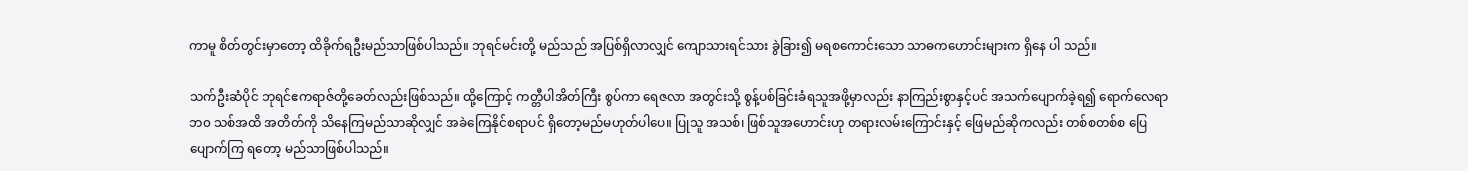ကာမူ စိတ်တွင်းမှာတော့ ထိခိုက်ရဦးမည်သာဖြစ်ပါသည်။ ဘုရင်မင်းတို့ မည်သည် အပြစ်ရှိလာလျှင် ကျောသားရင်သား ခွဲခြား၍ မရစကောင်းသော သာဓကဟောင်းများက ရှိနေ ပါ သည်။

သက်ဦးဆံပိုင် ဘုရင်ဧကရာဇ်တို့ခေတ်လည်းဖြစ်သည်။ ထို့ကြောင့် ကတ္တီပါအိတ်ကြီး စွပ်ကာ ရေဇလာ အတွင်းသို့ စွန့်ပစ်ခြင်းခံရသူအဖို့မှာလည်း နာကြည်းစွာနှင့်ပင် အသက်ပျောက်ခဲ့ရ၍ ရောက်လေရာ ဘ၀ သစ်အထိ အတိတ်ကို သိနေကြမည်သာဆိုလျှင် အခဲကြေနိုင်စရာပင် ရှိတော့မည်မဟုတ်ပါပေ။ ပြုသူ အသစ်၊ ဖြစ်သူအဟောင်းဟု တရားလမ်းကြောင်းနှင့် ဖြေမည်ဆိုကလည်း တစ်စတစ်စ ပြေပျောက်ကြ ရတော့ မည်သာဖြစ်ပါသည်။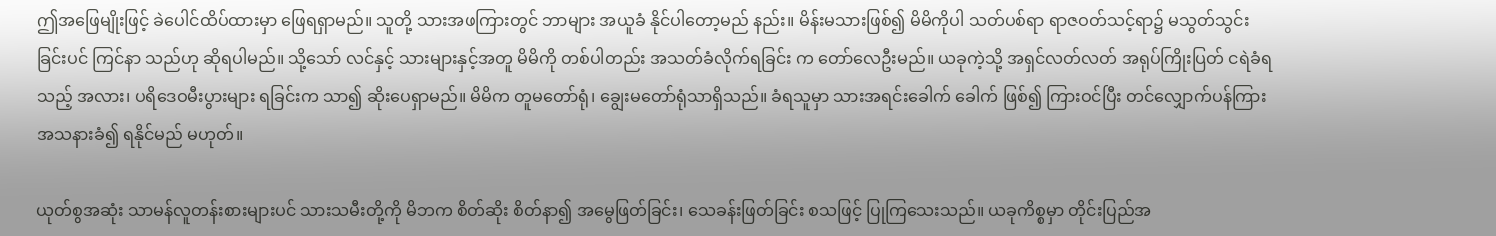ဤအဖြေမျိုးဖြင့် ခဲပေါင်ထိပ်ထားမှာ ဖြေရရှာမည်။ သူတို့ သားအဖကြားတွင် ဘာများ အယူခံ နိုင်ပါတော့မည် နည်း။ မိန်းမသားဖြစ်၍ မိမိကိုပါ သတ်ပစ်ရာ ရာဇဝတ်သင့်ရာ၌ မသွတ်သွင်းခြင်းပင် ကြင်နာ သည်ဟု ဆိုရပါမည်။ သို့သော် လင်နှင့် သားများနှင့်အတူ မိမိကို တစ်ပါတည်း အသတ်ခံလိုက်ရခြင်း က တော်လေဦးမည်။ ယခုကဲ့သို့ အရှင်လတ်လတ် အရုပ်ကြိုးပြတ် ငရဲခံရသည့် အလား၊ ပရိဒေဝမီးပွားများ ရခြင်းက သာ၍ ဆိုးပေရှာမည်။ မိမိက တူမတော်ရုံ၊ ချွေးမတော်ရုံသာရှိသည်။ ခံရသူမှာ သားအရင်းခေါက် ခေါက် ဖြစ်၍ ကြားဝင်ပြီး တင်လျှောက်ပန်ကြား အသနားခံ၍ ရနိုင်မည် မဟုတ်။

ယုတ်စွအဆုံး သာမန်လူတန်းစားများပင် သားသမီးတို့ကို မိဘက စိတ်ဆိုး စိတ်နာ၍ အမွေဖြတ်ခြင်း၊ သေခန်းဖြတ်ခြင်း စသဖြင့် ပြုကြသေးသည်။ ယခုကိစ္စမှာ တိုင်းပြည်အ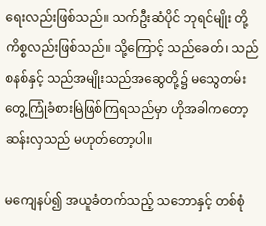ရေးလည်းဖြစ်သည်။ သက်ဦးဆံပိုင် ဘုရင်မျိုး တို့ကိစ္စလည်းဖြစ်သည်။ သို့ကြောင့် သည်ခေတ်၊ သည်စနစ်နှင့် သည်အမျိုးသည်အဆွေတို့၌ မသွေတမ်း တွေ့ကြုံခံစားမြဲဖြစ်ကြရသည်မှာ ဟိုအခါကတော့ ဆန်းလှသည် မဟုတ်တော့ပါ။

မကျေနပ်၍ အယူခံတက်သည့် သဘောနှင့် တစ်စုံ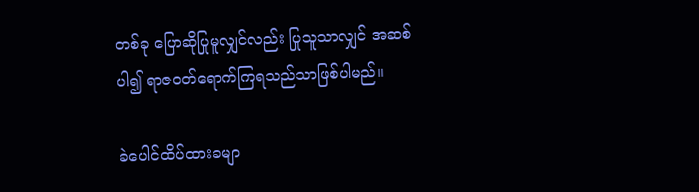တစ်ခု ပြောဆိုပြုမူလျှင်လည်း ပြုသူသာလျှင် အဆစ် ပါ၍ ရာဇဝတ်ရောက်ကြရသည်သာဖြစ်ပါမည်။

ခဲပေါင်ထိပ်ထားခမျာ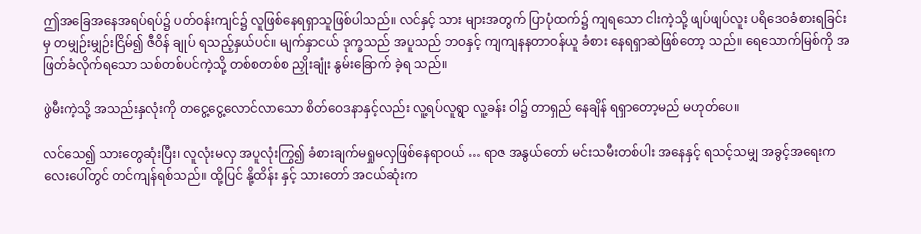ဤအခြေအနေအရပ်ရပ်၌ ပတ်ဝန်းကျင်၌ လူဖြစ်နေရရှာသူဖြစ်ပါသည်။ လင်နှင့် သား များအတွက် ပြာပုံထက်၌ ကျရသော ငါးကဲ့သို့ ဖျပ်ဖျပ်လူး ပရိဒေဝခံစားရခြင်းမှ တမျှဉ်းမျှဉ်းငြိမ်၍ ဇီဝိန် ချုပ် ရသည့်နှယ်ပင်။ မျက်နှာငယ် ဒုက္ခသည် အပူသည် ဘဝနှင့် ကျကျနနတာဝန်ယူ ခံစား နေရရှာဆဲဖြစ်တော့ သည်။ ရေသောက်မြစ်ကို အဖြတ်ခံလိုက်ရသော သစ်တစ်ပင်ကဲ့သို့ တစ်စတစ်စ ညှိုးချုံး နွမ်းခြောက် ခဲ့ရ သည်။

ဖွဲမီးကဲ့သို့ အသည်းနှလုံးကို တငွေ့ငွေ့လောင်လာသော စိတ်ဝေဒနာနှင့်လည်း လူ့ရပ်လူရွာ လူ့ခန်း ဝါ၌ တာရှည် နေချိန် ရရှာတော့မည် မဟုတ်ပေ။

လင်သေ၍ သားတွေဆုံးပြီး၊ လူလုံးမလှ အပူလုံးကြွ၍ ခံစားချက်မရှုမလှဖြစ်နေရာဝယ် … ရာဇ အနွယ်တော် မင်းသမီးတစ်ပါး အနေနှင့် ရသင့်သမျှ အခွင့်အရေးကလေးပေါ်တွင် တင်ကျန်ရစ်သည်။ ထို့ပြင် နို့ထိန်း နှင့် သားတော် အငယ်ဆုံးက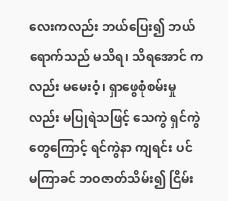လေးကလည်း ဘယ်ပြေး၍ ဘယ်ရောက်သည် မသိရ၊ သိရအောင် ကလည်း မမေးဝံ့၊ ရှာဖွေစုံစမ်းမှုလည်း မပြုရဲသဖြင့် သေကွဲ ရှင်ကွဲတွေကြောင့် ရင်ကွဲနာ ကျရင်း ပင် မကြာခင် ဘဝဇာတ်သိမ်း၍ ငြိမ်း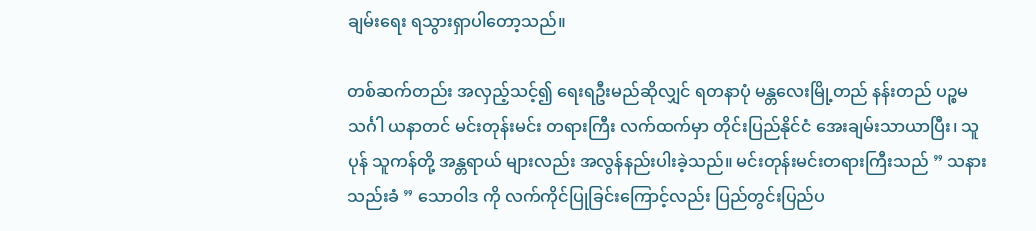ချမ်းရေး ရသွားရှာပါတော့သည်။

တစ်ဆက်တည်း အလှည့်သင့်၍ ရေးရဦးမည်ဆိုလျှင် ရတနာပုံ မန္တလေးမြို့တည် နန်းတည် ပဉ္စမသင်္ဂါ ယနာတင် မင်းတုန်းမင်း တရားကြီး လက်ထက်မှာ တိုင်းပြည်နိုင်ငံ အေးချမ်းသာယာပြီး၊ သူပုန် သူကန်တို့ အန္တရာယ် များလည်း အလွန်နည်းပါးခဲ့သည်။ မင်းတုန်းမင်းတရားကြီးသည် ” သနားသည်းခံ ” သောဝါဒ ကို လက်ကိုင်ပြုခြင်းကြောင့်လည်း ပြည်တွင်းပြည်ပ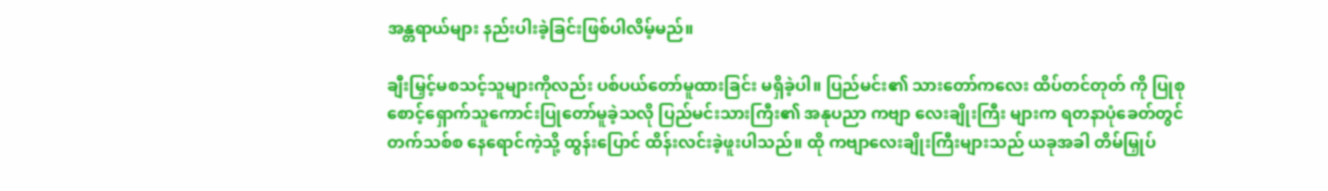အန္တရာယ်များ နည်းပါးခဲ့ခြင်းဖြစ်ပါလိမ့်မည်။

ချီးမြှင့်မစသင့်သူများကိုလည်း ပစ်ပယ်တော်မူထားခြင်း မရှိခဲ့ပါ။ ပြည်မင်း၏ သားတော်ကလေး ထိပ်တင်တုတ် ကို ပြုစုစောင့်ရှောက်သူကောင်းပြုတော်မူခဲ့သလို ပြည်မင်းသားကြီး၏ အနုပညာ ကဗျာ လေးချိုးကြီး များက ရတနာပုံခေတ်တွင် တက်သစ်စ နေရောင်ကဲ့သို့ ထွန်းပြောင် ထိန်းလင်းခဲ့ဖူးပါသည်။ ထို ကဗျာလေးချိုးကြီးများသည် ယခုအခါ တိမ်မြှုပ်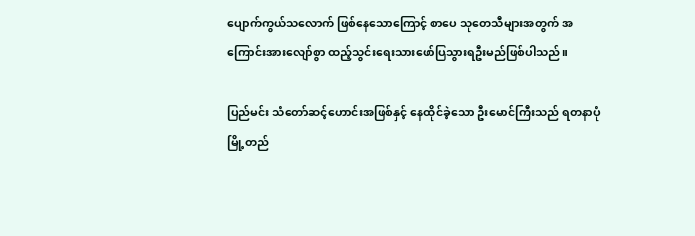ပျောက်ကွယ်သလောက် ဖြစ်နေသောကြောင့် စာပေ သုတေသီများအတွက် အကြောင်းအားလျော်စွာ ထည့်သွင်းရေးသားဖော်ပြသွားရဦးမည်ဖြစ်ပါသည်။

ပြည်မင်း သံတော်ဆင့်ဟောင်းအဖြစ်နှင့် နေထိုင်ခဲ့သော ဦးမောင်ကြီးသည် ရတနာပုံမြို့တည်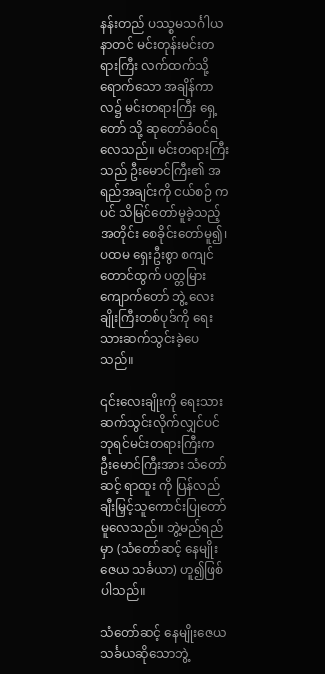နန်းတည် ပဿ္စမသင်္ဂါယနာတင် မင်းတုန်းမင်းတရားကြီး လက်ထက်သို့ရောက်သော အချိန်ကာလ၌ မင်းတရားကြီး ရှေ့တော် သို့ ဆုတော်ခံဝင်ရလေသည်။ မင်းတရားကြီးသည် ဦးမောင်ကြီး၏ အရည်အချင်းကို ငယ်စဉ် ကပင် သိမြင်တော်မူခဲ့သည့်အတိုင်း စေခိုင်းတော်မူ၍၊ ပထမ ရှေးဦးစွာ စကျင်တောင်ထွက် ပတ္တမြား ကျောက်တော် ဘွဲ့ လေးချိုးကြီးတစ်ပုဒ်ကို ရေးသားဆက်သွင်းခဲ့ပေသည်။

၎င်းလေးချိုးကို ရေးသားဆက်သွင်းလိုက်လျှင်ပင် ဘုရင်မင်းတရားကြီးက ဦးမောင်ကြီးအား သံတော်ဆင့် ရာထူး ကို ပြန်လည်ချီးမြှင့်သူကောင်းပြုတော်မူလေသည်။ ဘွဲ့မည်ရည်မှာ (သံတော်ဆင့် နေမျိုး ဇေယ သင်္ခယာ) ဟူ၍ဖြစ်ပါသည်။

သံတော်ဆင့် နေမျိုးဇေယသင်္ခယဆိုသောဘွဲ့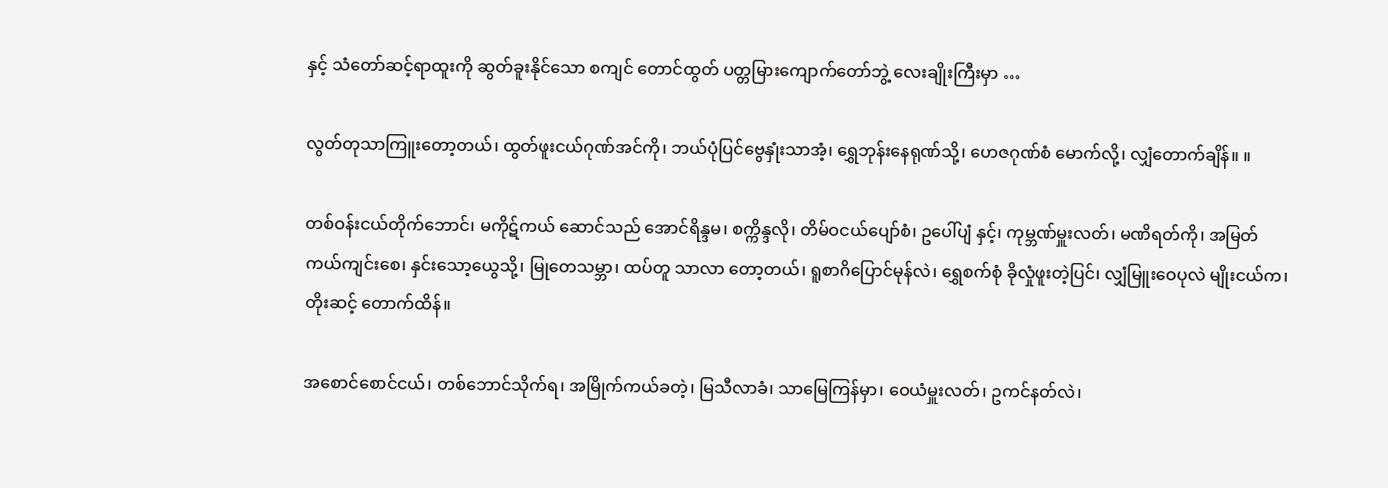နှင့် သံတော်ဆင့်ရာထူးကို ဆွတ်ခူးနိုင်သော စကျင် တောင်ထွတ် ပတ္တမြားကျောက်တော်ဘွဲ့ လေးချိုးကြီးမှာ …

လွတ်တုသာကြူးတော့တယ်၊ ထွတ်ဖူးငယ်ဂုဏ်အင်ကို၊ ဘယ်ပုံပြင်ဗွေနှုံးသာအံ့၊ ရွှေဘုန်းနေရုဏ်သို့၊ ဟေဇဂုဏ်စံ မောက်လို့၊ လျှံတောက်ချိန်။ ။

တစ်ဝန်းငယ်တိုက်ဘောင်၊ မကိုဋ်ကယ် ဆောင်သည် အောင်ရိန္ဒမ၊ စက္ကိန္ဒလို၊ တိမ်ဝငယ်ပျော်စံ၊ ဥပေါ်ပျံ နှင့်၊ ကုမ္ဘဏ်မှူးလတ်၊ မဏိရတ်ကို၊ အမြတ်ကယ်ကျင်းစေ၊ နှင်းသော့ယွေသို့၊ မြုတေသမ္ဘာ၊ ထပ်တူ သာလာ တော့တယ်၊ ရူစာဂိပြောင်မုန်လဲ၊ ရွှေစက်စုံ ခိုလှုံဖူးတဲ့ပြင်၊ လျှံမြူးဝေပုလဲ မျိုးငယ်က၊ တိုးဆင့် တောက်ထိန်။

အစောင်စောင်ငယ်၊ တစ်ဘောင်သိုက်ရ၊ အမြိုက်ကယ်ခတဲ့၊ မြသီလာခံ၊ သာမြေကြန်မှာ၊ ဝေယံမှူးလတ်၊ ဥကင်နတ်လဲ၊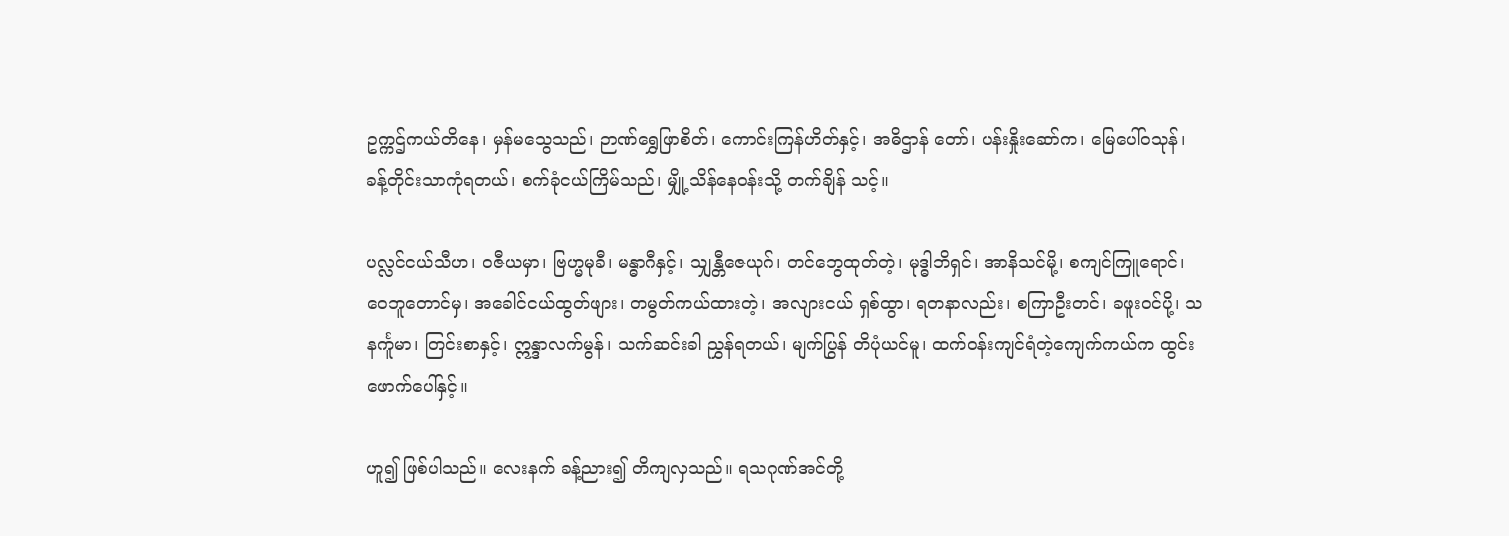ဥက္ကဌ်ကယ်တိနေ၊ မှန်မသွေသည်၊ ဉာဏ်ရွှေဖြာစိတ်၊ ကောင်းကြန်ဟိတ်နှင့်၊ အဓိဌာန် တော်၊ ပန်းနှိုးဆော်က၊ မြေပေါ်ဝသုန်၊ ခန့်တိုင်းသာကုံရတယ်၊ စက်ခုံငယ်ကြိမ်သည်၊ မျှို့သိန်နေဝန်းသို့ တက်ချိန် သင့်။

ပလ္လင်ငယ်သီဟ၊ ဝဇီယမှာ၊ ဗြဟ္မမုခီ၊ မန္ဓာဂီနှင့်၊ သျှန္တီဇေယုဂ်၊ တင်ဘွေထုတ်တဲ့၊ မုဒ္ဓါဘိရှင်၊ အာနိသင်မို့၊ စကျင်ကြူရောင်၊ ဝေဘူတောင်မှ၊ အခေါင်ငယ်ထွတ်ဖျား၊ တမွတ်ကယ်ထားတဲ့၊ အလျားငယ် ရှစ်ထွာ၊ ရတနာလည်း၊ စကြာဦးတင်၊ ခဖူးဝင်ပို့၊ သနင်္ကူမာ၊ တြင်းစာနှင့်၊ ဣန္ဒာလက်မွန်၊ သက်ဆင်းခါ ညွှန်ရတယ်၊ မျက်ပြွန် တိပုံယင်မူ၊ ထက်ဝန်းကျင်ရံတဲ့ကျေက်ကယ်က ထွင်းဖောက်ပေါ်နှင့်။

ဟူ၍ ဖြစ်ပါသည်။ လေးနက် ခန့်ညား၍ တိကျလှသည်။ ရသဂုဏ်အင်တို့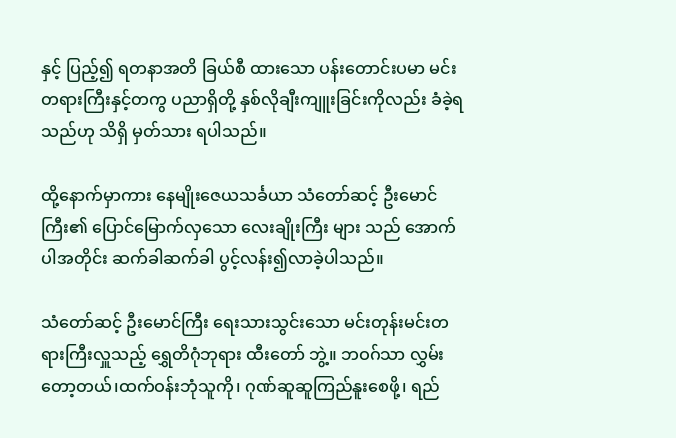နှင့် ပြည့်၍ ရတနာအတိ ခြယ်စီ ထားသော ပန်းတောင်းပမာ မင်းတရားကြီးနှင့်တကွ ပညာရှိတို့ နှစ်လိုချီးကျူးခြင်းကိုလည်း ခံခဲ့ရသည်ဟု သိရှိ မှတ်သား ရပါသည်။

ထို့နောက်မှာကား နေမျိုးဇေယသင်္ခယာ သံတော်ဆင့် ဦးမောင်ကြီး၏ ပြောင်မြောက်လှသော လေးချိုးကြီး များ သည် အောက်ပါအတိုင်း ဆက်ခါဆက်ခါ ပွင့်လန်း၍လာခဲ့ပါသည်။

သံတော်ဆင့် ဦးမောင်ကြီး ရေးသားသွင်းသော မင်းတုန်းမင်းတရားကြီးလှူသည့် ရွှေတိဂုံဘုရား ထီးတော် ဘွဲ့။ ဘဝဂ်သာ လွှမ်းတော့တယ်၊ထက်ဝန်းဘုံသူကို၊ ဂုဏ်ဆူဆူကြည်နူးစေဖို့၊ ရည်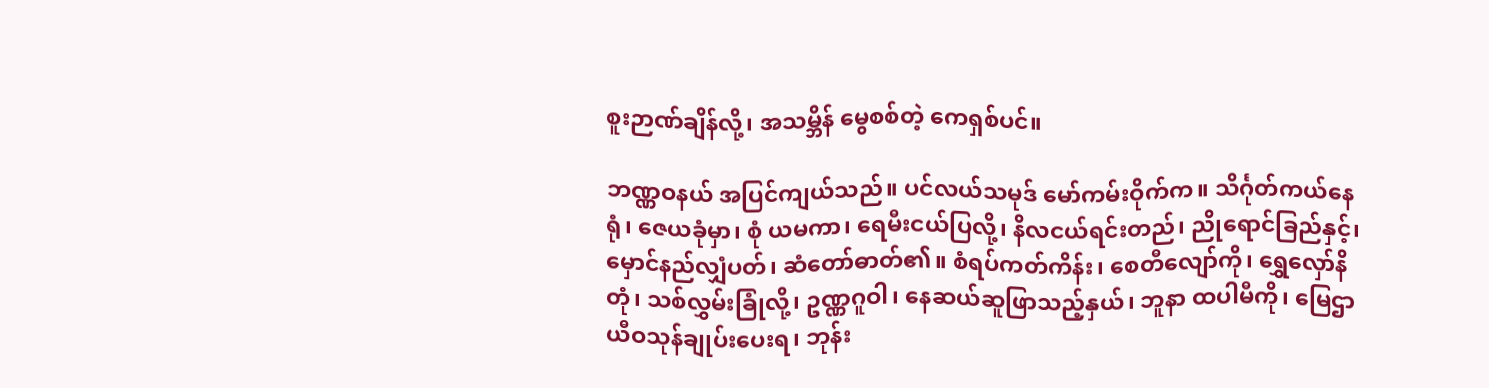စူးဉာဏ်ချိန်လို့၊ အသမ္ဘိန် မွေစစ်တဲ့ ကေရှစ်ပင်။

ဘဏ္ဏဝနယ် အပြင်ကျယ်သည်။ ပင်လယ်သမုဒ် မော်ကမ်းဝိုက်က။ သိင်္ဂုတ်ကယ်နေရုံ၊ ဇေယခုံမှာ၊ စုံ ယမကာ၊ ရေမီးငယ်ပြလို့၊ နိလငယ်ရင်းတည်၊ ညိုရောင်ခြည်နှင့်၊ မှောင်နည်လျှံပတ်၊ ဆံတော်ဓာတ်၏။ စံရပ်ကတ်ကိန်း၊ စေတီလျော်ကို၊ ရွှေလှော်နိတုံ၊ သစ်လွှမ်းခြုံလို့၊ ဥဏ္ဏဂူဝါ၊ နေဆယ်ဆူဖြာသည့်နှယ်၊ ဘူနာ ထပါမီကို၊ မြေဌာယီဝသုန်ချုပ်းပေးရ၊ ဘုန်း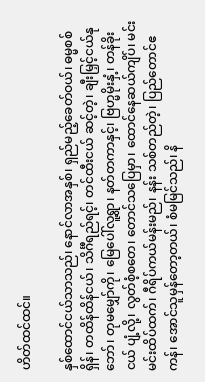ဟိတ်ထင်ထင်။

နှစ်ထောင်ငယ်သာသည်၊ နောင်လာအနှစ်၊ ရှည်မည့်ခေတ်ဝယ်၊ ဓမ္မစစ်ရှိန်၊ တထိန်ထိန်ငယ်၊ သိင်္ဂီရည်ရင့်၊ တင်ထီးငယ် ဆင့်တဲ့၊ ချီးမြှင့်ငယ်နုဘော်၊ တုမမျှော်ကို၊ မြေပေါ်လူ့ရွာ၊ နတ်တကာနှင့်၊ ဗြဟ္မမိုးနှံ့၊ တန်ခိုးငယ် ပျံ့လို့၊ လွတ်စံ့စတေ၊ တောင်သပြေမှာ၊ ထောင်နေဆယ်ကျိပ်၊ မင်းမင်းထိပ်ထက်၊ ဂီရိပ်ကယ်မန်းမည်၊ နန်း သစ်တည်တဲ့၊ ပြည်တောင်ဧကန်၊ အောင်သူမှန်တော့တယ်၊ စံမမြင်သည်၊ နိ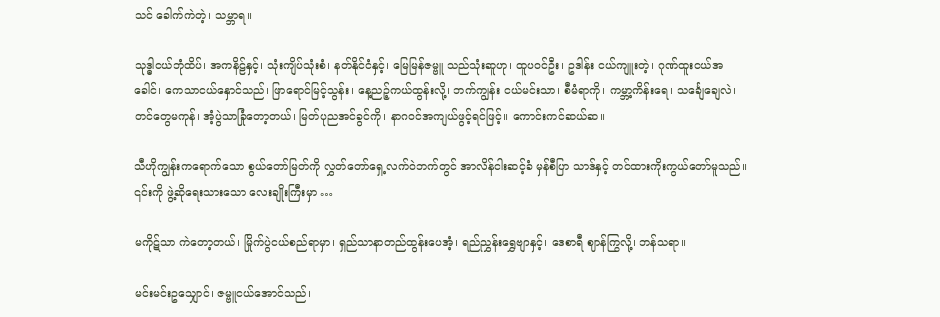သင် ခေါက်ကဲတဲ့၊ သမ္ဘာရ။

သုဒ္ဓါငယ်ဘုံထိပ်၊ အကနိဠ်နှင့်၊ သုံးကျိပ်သုံးစံ၊ နတ်နိုင်ငံနှင့်၊ မြေမြန်ဇမ္ဗူ သည်သုံးဆူဟု၊ ထူပဝင်ဦး၊ ဥဒါန်း ငယ်ကျူးတဲ့၊ ဂုဏ်ထူးငယ်အခေါင်၊ ကေသာငယ်နှောင်သည်၊ ဖြာရောင်မြင့်သွန်း၊ နေ့ညဉ့်ကယ်ထွန်းလို့၊ ဘက်ကျွန်း ငယ်မင်းသာ၊ စီမံရာကို၊ ကမ္ဘာ့ကိန်းရေ၊ သင်္ချေချေလဲ၊ တင်တွေမကုန်၊ အံ့ပွဲသာခြုံတော့တယ်၊ မြတ်ပုညအင်ခွင်ကို၊ နာဂဝင်အကျယ်ဖွင့်ရင်ဖြင့်။ ကောင်းကင်ဆယ်ဆ။

သီဟိုကျွန်းကရောက်သော စွယ်တော်မြတ်ကို လွှတ်တော်ရှေ့လက်ဝဲဘက်တွင် အာလိန်ငါးဆင့်ခံ မှန်စီပြာ သာဒ်နှင့် တင်ထားကိုးကွယ်တော်မူသည်။ ၎င်းကို ဖွဲ့ဆိုရေးသားသော လေးချိုးကြီးမှာ …

မကိုဋ်သာ ကဲတော့တယ်၊ မြိုက်ပွဲငယ်စည်ရာမှာ၊ ရှည်သာနာတည်ထွန်းပေအံ့၊ ရည်ညွှန်းရွှေဗျာနှင့်၊ ဒေစာရီ ဈာန်ကြွလို့၊ ဘန်သရာ။

မင်းမင်းဥသျှောင်၊ ဇမ္ဗူငယ်အောင်သည်၊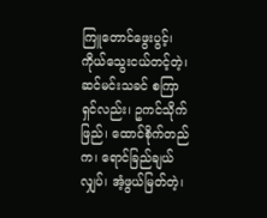ကြူတောင်ဖွေးပွင့်၊ ကိုယ်သွေးငယ်တင့်တဲ့၊ ဆင်မင်းသခင် စကြာ ရှင်လည်း၊ ဥကင်သိုက်ဖြည်၊ ထောင်စိုက်တည်က၊ ရောင်ခြည်ချယ်လျှပ်၊ အံ့ဖွယ်မြတ်တဲ့၊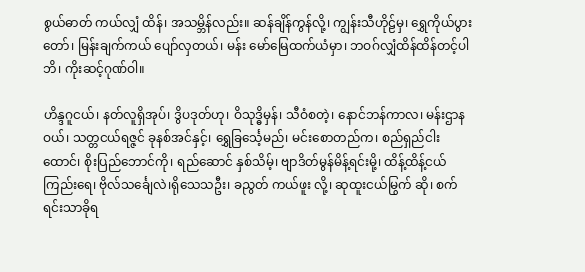စွယ်ဓာတ် ကယ်လျှံ ထိန်၊ အသမ္ဘိန်လည်း။ ဆန်ချိန်ကွန်လို့၊ ကျွန်းသီဟိုဠ်မှ၊ ရွှေကိုယ်ပွားတော်၊ မြန်းချက်ကယ် ပျော်လှတယ်၊ မန်း မော်မြေထက်ယံမှာ၊ ဘဝဂ်လျှံထိန်ထိန်တင့်ပါဘိ၊ ကိုးဆင့်ဂုဏ်ဝါ။

ဟိန္ဒဂူငယ်၊ နတ်လူရှိအုပ်၊ ဒွိပဒုတ်ဟု၊ ဝိသုဒ္ဓိမှန်၊ သီဝံစတဲ့၊ နောင်ဘန်ကာလ၊ မန်းဌာနဝယ်၊ သတ္တငယ်ရဇ္ဇင် ခုနစ်အင်နှင့်၊ ရွှေခြင်္သေ့မည်၊ မင်းစောတည်က၊ စည်ရှည်ငါးထောင်၊ စိုးပြည်ဘောင်ကို၊ ရည်ဆောင် နှစ်သိမ့်၊ ဗျာဒိတ်မွန်မိန့်ရင်းမို့၊ ထိန့်ထိန့်ငယ်ကြည်းရေ၊ ဗိုလ်သင်္ချေလဲ၊ရိုသေသဦး၊ ခညွတ် ကယ်ဖူး လို့၊ ဆုထူးငယ်မြွက် ဆို၊ စက်ရင်းသာခိုရ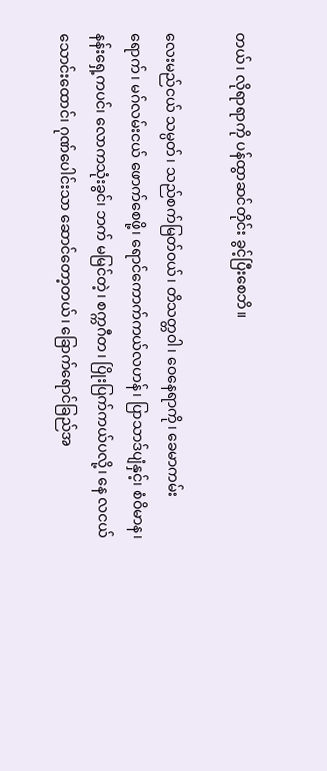တယ်၊ လိုရာရာကို ပန်ထွာဆင်တိုင်း ခွင့်ပြီးစေဘိ။

လေးမည်ငယ် သမ္ပတ်၊ သည်စက်မြတ်ဝယ်၊ တိသတ္တဝါ၊ ဝေနေရာကို၊ ခေမာကမ်းရောက်၊ မဂ်လမ်းငယ် ဖောက်စေဖို့၊ ရောင်ကောက်ကယ်လဟန်၊ ပြာသာဒ်ပျံနှင့်၊ စံဝိမာန၊ နန်းရှေ့ကပင်၊ လောကသုံးခွင်၊ ဘက် မမြင်တဲ့၊ စက္ကဂီတ၊ ပြိုးပြက်ကယ်ပလို့၊ နေ လငယ်သောင်းထောင်၊ ဂုဏ်ပေါင်းသာ ဆောင်တော့တယ်၊ ခြောက်ရောင်ခြည်အ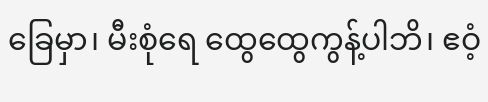ခြေမှာ၊ မီးစုံရေ ထွေထွေကွန့်ပါဘိ၊ ဧဝံ့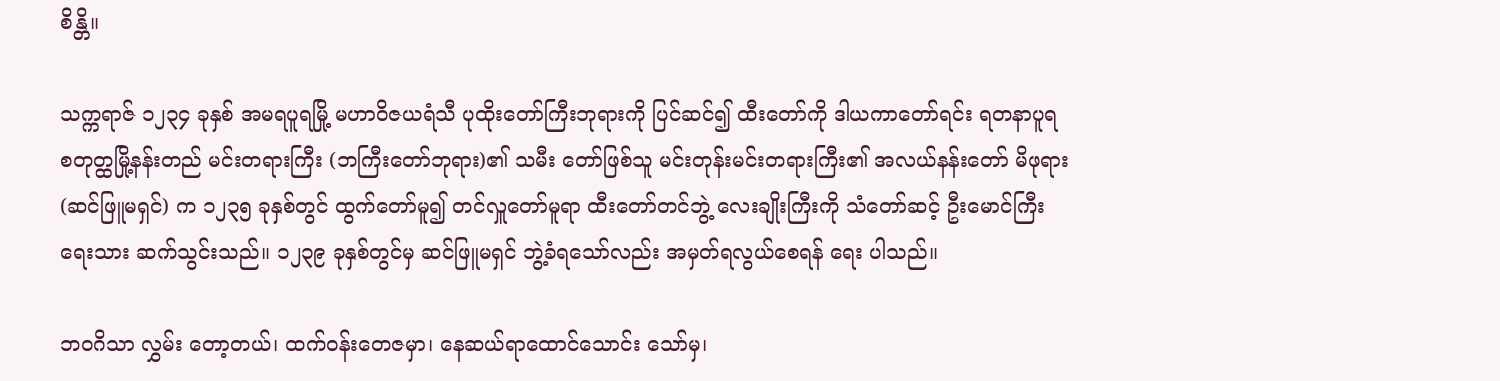စိန္တိ။

သက္ကရာဇ် ၁၂၃၄ ခုနှစ် အမရပူရမြို့ မဟာဝိဇယရံသီ ပုထိုးတော်ကြီးဘုရားကို ပြင်ဆင်၍ ထီးတော်ကို ဒါယကာတော်ရင်း ရတနာပူရ စတုတ္ထမြို့နန်းတည် မင်းတရားကြီး (ဘကြီးတော်ဘုရား)၏ သမီး တော်ဖြစ်သူ မင်းတုန်းမင်းတရားကြီး၏ အလယ်နန်းတော် မိဖုရား (ဆင်ဖြူမရှင်) က ၁၂၃၅ ခုနှစ်တွင် ထွက်တော်မူ၍ တင်လှူတော်မူရာ ထီးတော်တင်ဘွဲ့ လေးချိုးကြီးကို သံတော်ဆင့် ဦးမောင်ကြီး ရေးသား ဆက်သွင်းသည်။ ၁၂၃၉ ခုနှစ်တွင်မှ ဆင်ဖြူမရှင် ဘွဲ့ခံရသော်လည်း အမှတ်ရလွယ်စေရန် ရေး ပါသည်။

ဘဝဂိသာ လွှမ်း တော့တယ်၊ ထက်ဝန်းတေဇမှာ၊ နေဆယ်ရာထောင်သောင်း သော်မှ၊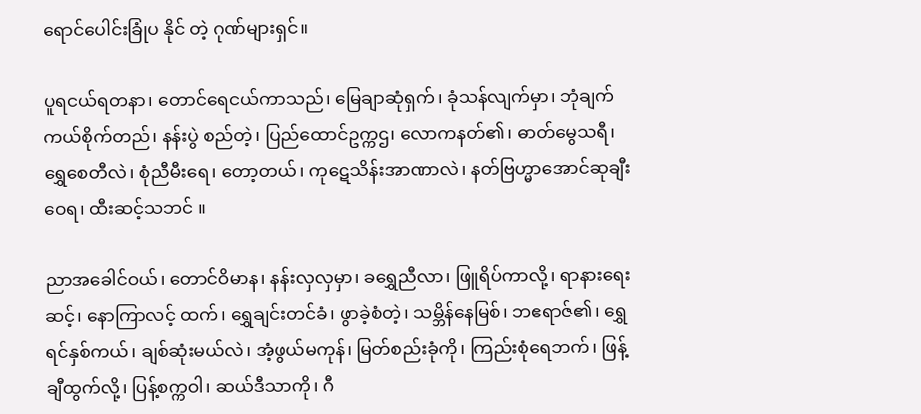ရောင်ပေါင်းခြုံပ နိုင် တဲ့ ဂုဏ်များရှင်။

ပူရငယ်ရတနာ၊ တောင်ရေငယ်ကာသည်၊ မြေချာဆုံရှက်၊ ခုံသန်လျက်မှာ၊ ဘုံချက်ကယ်စိုက်တည်၊ နန်းပွဲ စည်တဲ့၊ ပြည်ထောင်ဥက္ကဌ၊ လောကနတ်၏၊ ဓာတ်မွေသရီ၊ ရွှေစေတီလဲ၊ စုံညီမီးရေ၊ တော့တယ်၊ ကုဋေသိန်းအာဏာလဲ၊ နတ်ဗြဟ္မာအောင်ဆုချီးဝေရ၊ ထီးဆင့်သဘင် ။

ညာအခေါင်ဝယ်၊ တောင်ဝိမာန၊ နန်းလှလှမှာ၊ ခရွှေညီလာ၊ ဖြူရိပ်ကာလို့၊ ရာနားရေးဆင့်၊ နောကြာလင့် ထက်၊ ရွှေချင်းတင်ခံ၊ ဖွာခဲ့စံတဲ့၊ သမ္ဘိန်နေမြစ်၊ ဘဧရာဇ်၏၊ ရွှေရင်နှစ်ကယ်၊ ချစ်ဆုံးမယ်လဲ၊ အံ့ဖွယ်မကုန်၊ မြတ်စည်းခုံကို၊ ကြည်းစုံရေဘက်၊ ဖြန့်ချီထွက်လို့၊ ပြန့်စက္ကဝါ၊ ဆယ်ဒီသာကို၊ ဂီ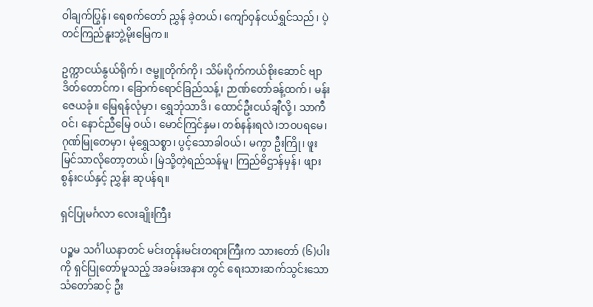ဝါချက်ပြွန်၊ ရေစက်တော် ညွှန် ခဲ့တယ်၊ ကျော်ဝှန်ငယ်ရွှင်သည်၊ ပဲ့တင်ကြည်နူးဘွဲ့မိုးမြေက။

ဥက္ကာငယ်နွယ်ရိုက်၊ ဇမ္ဗူတိုက်ကို၊ သိမ်းပိုက်ကယ်စိုးဆောင် ဗျာဒိတ်တောင်က၊ ခြောက်ရောင်ခြည်သန့်၊ ဉာဏ်တော်ခန့်ထက်၊ မန်းဇေယခုံ။ မြေရန်လုံမှာ၊ ရွှေဘုံသာဒိ၊ ထောင်ဦးငယ်ချီလို့၊ သာကီဝင်၊ နောင်ညီမြေ ဝယ်၊ မောင်ကြင်နှမ၊ တစ်နန်းရလဲ၊ဘဝပရမေ၊ ဂုဏ်မြုတေမှာ၊ မုံရွှေသစ္စာ၊ ပွင့်သောခါဝယ်၊ မကွာ ဦးကြို၊ ဖူး မြင်သာလိုတော့တယ်၊ မြဲသို့တဲ့ရည်သန်မူ၊ ကြည်ဓိဌာန်မှန်၊ ဖျားစွန်းငယ်နှင့် ညွှန်း ဆုပန်ရ။

ရှင်ပြုမင်္ဂလာ လေးချိုးကြီး

ပဉ္စမ သင်္ဂါယနာတင် မင်းတုန်းမင်းတရားကြီးက သားတော် (၆)ပါးကို ရှင်ပြုတော်မူသည့် အခမ်းအနား တွင် ရေးသားဆက်သွင်းသော သံတော်ဆင့် ဦး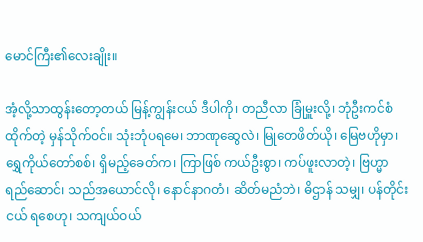မောင်ကြီး၏လေးချိုး။

အံ့လို့သာထွန်းတော့တယ် မြန့်ကျွန်းငယ် ဒီပါကို၊ တညီလာ ခြုံမှူးလို့၊ ဘုံဦးကင်စံထိုက်တဲ့ မှန်သိုက်ဝင်။ သုံးဘုံပရမေ၊ ဘာဏုဆွေလဲ၊ မြုတေဖိတ်ယို၊ မြေဗဟိုမှာ၊ ရွှေကိုယ်တော်စစ်၊ ရှိမည့်ခေတ်က၊ ကြာဖြစ် ကယ်ဦးစွာ၊ ကပ်ဖူးလာတဲ့၊ ဗြဟ္မာရည်ဆောင်၊ သည်အယောင်လို၊ နောင်နာဂတံ၊ ဆိတ်မညံဘဲ၊ ဓိဌာန် သမျှ၊ ပန်တိုင်းငယ် ရစေဟု၊ သကျယ်ဝယ်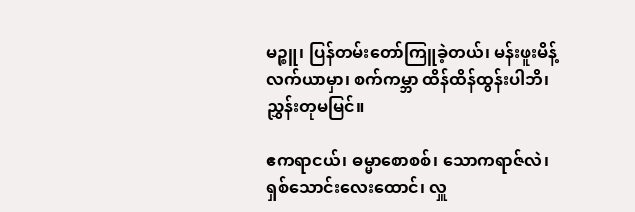မဉ္စူ၊ ပြန်တမ်းတော်ကြူခဲ့တယ်၊ မန်းဖူးမိန့် လက်ယာမှာ၊ စက်ကမ္ဘာ ထိန်ထိန်ထွန်းပါဘိ၊ ညွှန်းတုမမြင်။

ဧကရာငယ်၊ ဓမ္မာစောစစ်၊ သောကရာဇ်လဲ၊ ရှစ်သောင်းလေးထောင်၊ လှူ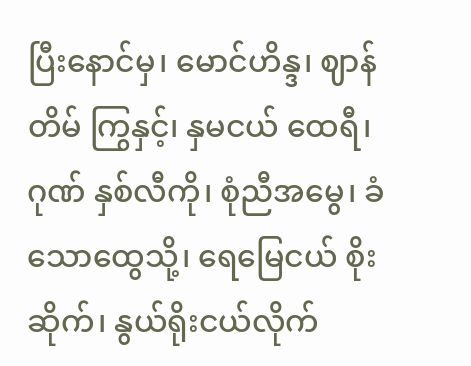ပြီးနောင်မှ၊ မောင်ဟိန္ဒ၊ ဈာန်တိမ် ကြွနှင့်၊ နှမငယ် ထေရီ၊ ဂုဏ် နှစ်လီကို၊ စုံညီအမွေ၊ ခံသောထွေသို့၊ ရေမြေငယ် စိုးဆိုက်၊ နွယ်ရိုးငယ်လိုက်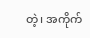တဲ့၊ အကိုက်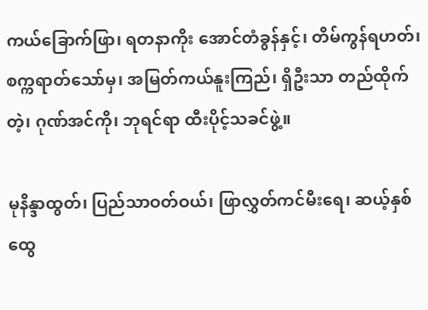ကယ်ခြောက်ဖြာ၊ ရတနာကိုး အောင်တံခွန်နှင့်၊ တိမ်ကွန်ရဟတ်၊ စက္ကရာတ်သော်မှ၊ အမြတ်ကယ်နူးကြည်၊ ရှိဦးသာ တည်ထိုက်တဲ့၊ ဂုဏ်အင်ကို၊ ဘုရင်ရာ ထီးပိုင့်သခင်ဖွဲ့။

မုနိန္ဒာထွတ်၊ ပြည်သာဝတ်ဝယ်၊ ဖြာလွှတ်ကင်မီးရေ၊ ဆယ့်နှစ်ထွေ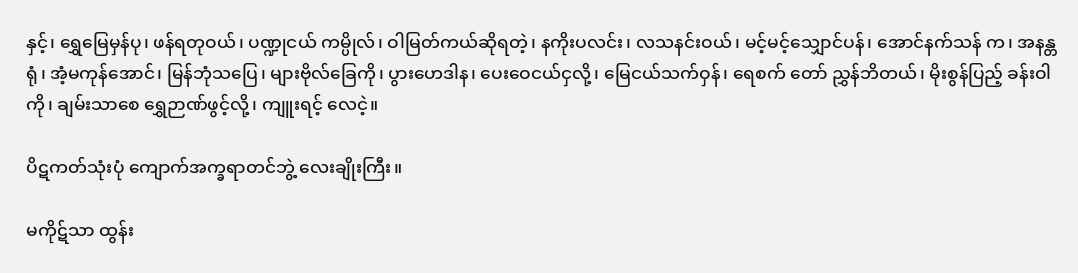နှင့်၊ ရွှေမြေမှန်ပု၊ ဖန်ရတုဝယ်၊ ပဏ္ဍုငယ် ကမ္ပိုလ်၊ ဝါမြတ်ကယ်ဆိုရတဲ့၊ နကိုးပလင်း၊ လသနင်းဝယ်၊ မင့်မင့်သျှောင်ပန်၊ အောင်နက်သန် က၊ အနန္တရုံ၊ အံ့မကုန်အောင်၊ မြန်ဘုံသပြေ၊ များဗိုလ်ခြေကို၊ ပွားဟေဒါန၊ ပေးဝေငယ်ငှလို့၊ မြေငယ်သက်ဝှန်၊ ရေစက် တော် ညွှန်ဘိတယ်၊ မိုးစွန်ပြည့် ခန်းဝါကို၊ ချမ်းသာစေ ရွှေဉာဏ်ဖွင့်လို့၊ ကျူးရင့် လေငဲ့။

ပိဋကတ်သုံးပုံ ကျောက်အက္ခရာတင်ဘွဲ့ လေးချိုးကြီး။

မကိုဋ်သာ ထွန်း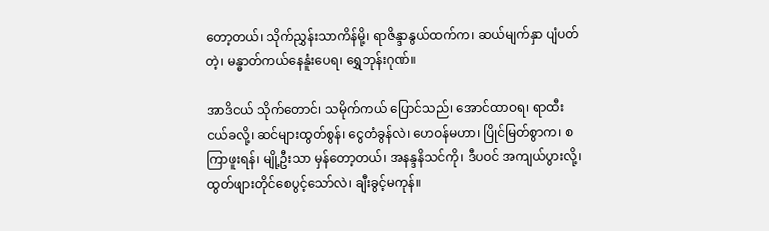တော့တယ်၊ သိုက်ညွှန်းသာကိန်မို့၊ ရာဇိန္ဒာနွယ်ထက်က၊ ဆယ်မျက်နှာ ပျံပတ်တဲ့၊ မန္ဓာတ်ကယ်နေနူံးပေရ၊ ရွှေဘုန်းဂုဏ်။

အာဒိငယ် သိုက်တောင်၊ သမိုက်ကယ် ပြောင်သည်၊ အောင်ထာဝရ၊ ရာထီးငယ်ခလို့၊ ဆင်များထွတ်စွန်၊ ငွေတံခွန်လဲ၊ ဟေဝန်မဟာ၊ ပြိုင်မြတ်စွာက၊ စကြာဖူးရန်၊ မျို့ဦးသာ မှန်တော့တယ်၊ အနန္ဒနိသင်ကို၊ ဒီပဝင် အကျယ်ပွားလို့၊ ထွတ်ဖျားတိုင်စေပွင့်သော်လဲ၊ ချီးခွင့်မကုန်။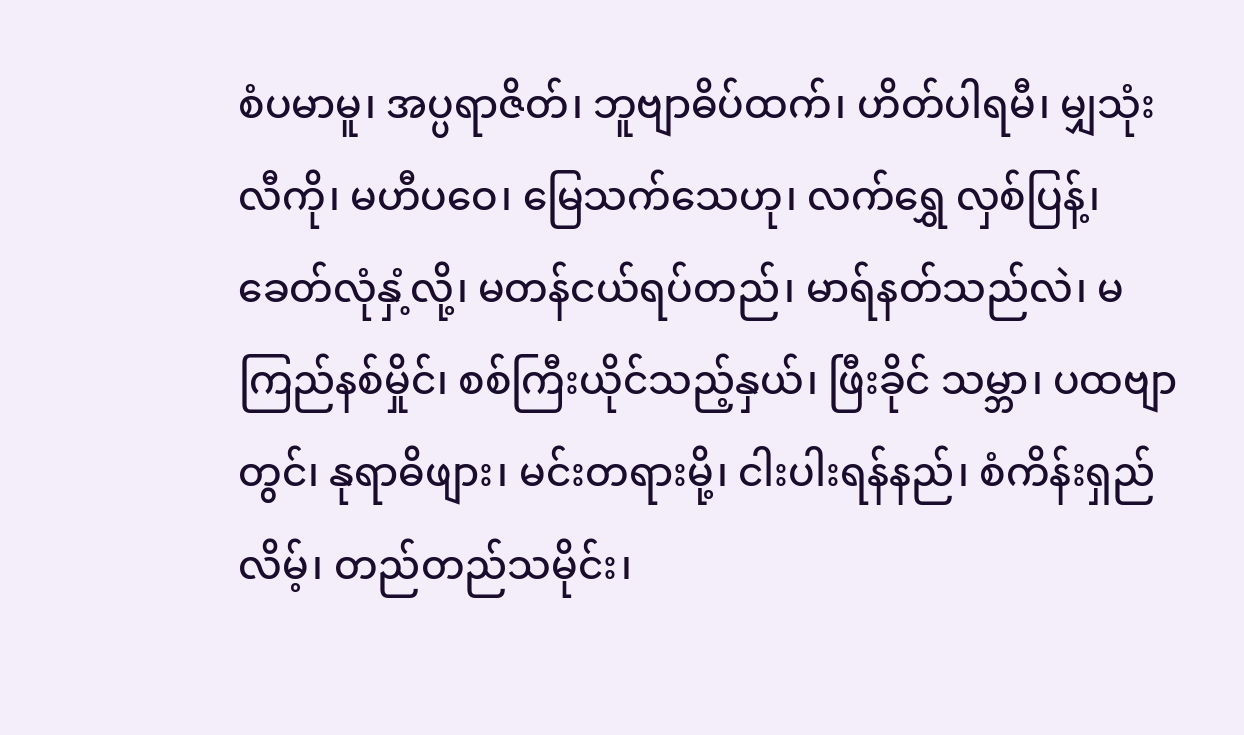စံပမာမူ၊ အပ္ပရာဇိတ်၊ ဘူဗျာဓိပ်ထက်၊ ဟိတ်ပါရမီ၊ မျှသုံးလီကို၊ မဟီပဝေ၊ မြေသက်သေဟု၊ လက်ရွှေ လှစ်ပြန့်၊ ခေတ်လုံနှံ့လို့၊ မတန်ငယ်ရပ်တည်၊ မာရ်နတ်သည်လဲ၊ မကြည်နစ်မှိုင်၊ စစ်ကြီးယိုင်သည့်နှယ်၊ ဖြီးခိုင် သမ္ဘာ၊ ပထဗျာတွင်၊ နုရာဓိဖျား၊ မင်းတရားမို့၊ ငါးပါးရန်နည်၊ စံကိန်းရှည်လိမ့်၊ တည်တည်သမိုင်း၊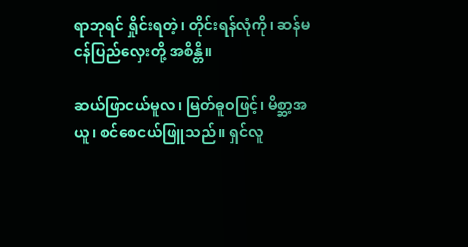ရာဘုရင် ရှိုင်းရတဲ့၊ တိုင်းရန်လုံကို၊ ဆန်မငန်ပြည်လှေးတို့ အစိန္တိ။

ဆယ်ဖြာငယ်မူလ၊ မြတ်ဓူဝဖြင့်၊ မိစ္ဆာ့အယူ၊ စင်စေငယ်ဖြူသည်။ ရှင်လူ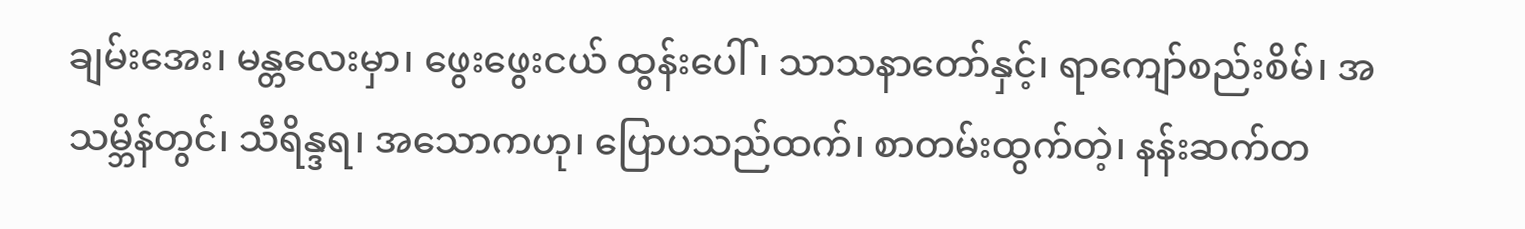ချမ်းအေး၊ မန္တလေးမှာ၊ ဖွေးဖွေးငယ် ထွန်းပေါ်၊ သာသနာတော်နှင့်၊ ရာကျော်စည်းစိမ်၊ အသမ္ဘိန်တွင်၊ သီရိန္ဒရ၊ အသောကဟု၊ ပြောပသည်ထက်၊ စာတမ်းထွက်တဲ့၊ နန်းဆက်တ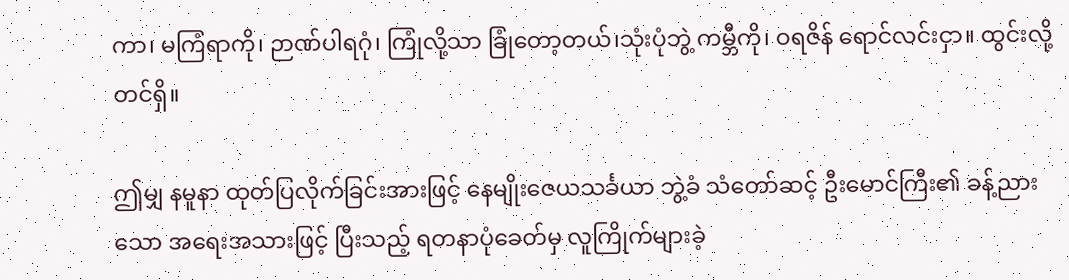ကာ၊ မကြံရာကို၊ ဉာဏ်ပါရဂုံ၊ ကြုံလို့သာ ခြုံတော့တယ်၊သုံးပုံဘွဲ့ ကမ္ဘီကို၊ ဝရဇိန် ရောင်လင်းငှာ။ ထွင်းလို့တင်ရှိ။

ဤမျှ နမူနာ ထုတ်ပြလိုက်ခြင်းအားဖြင့် နေမျိုးဇေယသင်္ခယာ ဘွဲ့ခံ သံတော်ဆင့် ဦးမောင်ကြီး၏ ခန့်ညား သော အရေးအသားဖြင့် ပြီးသည့် ရတနာပုံခေတ်မှ လူကြိုက်များခဲ့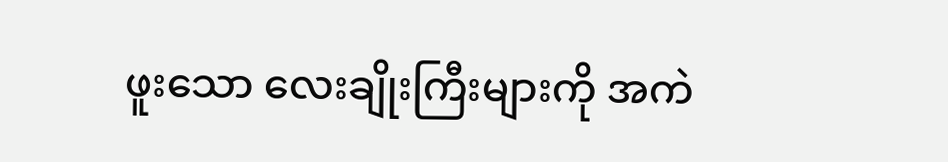ဖူးသော လေးချိုးကြီးများကို အကဲ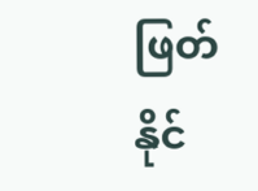ဖြတ် နိုင်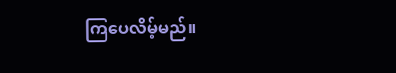ကြပေလိမ့်မည်။